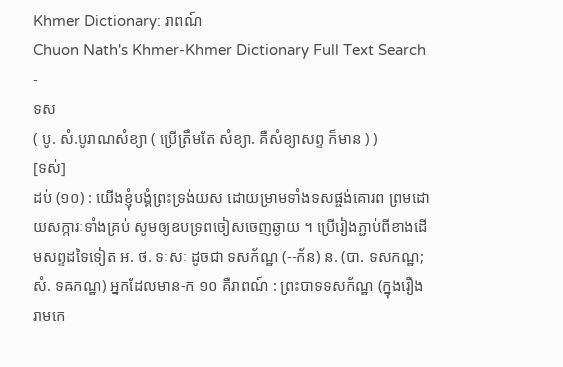Khmer Dictionary: រាពណ៍
Chuon Nath's Khmer-Khmer Dictionary Full Text Search
-
ទស
( បូ. សំ.បូរាណសំខ្យា ( ប្រើត្រឹមតែ សំខ្យា. គឺសំខ្យាសព្ទ ក៏មាន ) )
[ទស់]
ដប់ (១០) : យើងខ្ញុំបង្គំព្រះទ្រង់យស ដោយម្រាមទាំងទសផ្ចង់គោរព ព្រមដោយសក្ការៈទាំងគ្រប់ សូមឲ្យឧបទ្រពចៀសចេញឆ្ងាយ ។ ប្រើរៀងភ្ជាប់ពីខាងដើមសព្ទដទៃទៀត អ. ថ. ទៈសៈ ដូចជា ទសក័ណ្ឋ (--ក័ន) ន. (បា. ទសកណ្ឋ; សំ. ទឝកណ្ឋ) អ្នកដែលមាន-ក ១០ គឺរាពណ៍ : ព្រះបាទទសក័ណ្ឋ (ក្នុងរឿងរាមកេ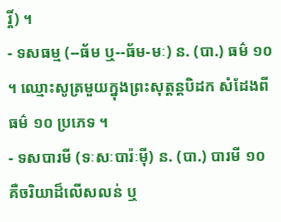រ្តិ៍) ។
- ទសធម្ម (--ធ័ម ឬ--ធ័ម-មៈ) ន. (បា.) ធម៌ ១០ ។ ឈ្មោះសូត្រមួយក្នុងព្រះសុត្តន្តបិដក សំដែងពីធម៌ ១០ ប្រភេទ ។
- ទសបារមី (ទៈសៈបារ៉ៈម៉ី) ន. (បា.) បារមី ១០ គឺចរិយាដ៏លើសលន់ ឬ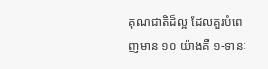គុណជាតិដ៏ល្អ ដែលគួរបំពេញមាន ១០ យ៉ាងគឺ ១-ទានៈ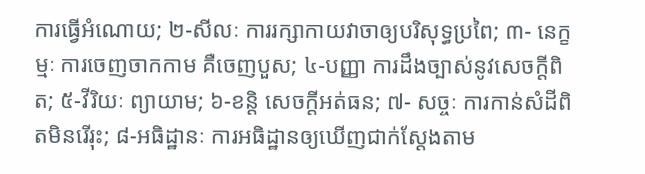ការធ្វើអំណោយ; ២-សីលៈ ការរក្សាកាយវាចាឲ្យបរិសុទ្ធប្រពៃ; ៣- នេក្ខម្មៈ ការចេញចាកកាម គឺចេញបួស; ៤-បញ្ញា ការដឹងច្បាស់នូវសេចក្ដីពិត; ៥-វីរិយៈ ព្យាយាម; ៦-ខន្តិ សេចក្ដីអត់ធន; ៧- សច្ចៈ ការកាន់សំដីពិតមិនរើរុះ; ៨-អធិដ្ឋានៈ ការអធិដ្ឋានឲ្យឃើញជាក់ស្ដែងតាម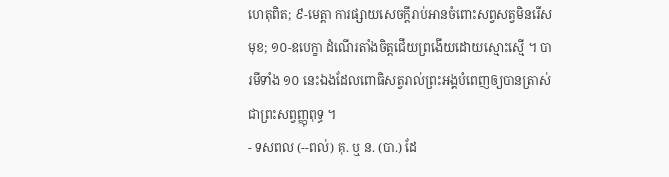ហេតុពិត; ៩-មេត្តា ការផ្សាយសេចក្ដីរាប់អានចំពោះសព្វសត្វមិនរើសមុខ; ១០-ឧបេក្ខា ដំណើរតាំងចិត្តជើយព្រងើយដោយស្មោះស្មើ ។ បារមីទាំង ១០ នេះឯងដែលពោធិសត្វរាល់ព្រះអង្គបំពេញឲ្យបានត្រាស់ជាព្រះសព្វញ្ញុពុទ្ធ ។
- ទសពល (--ពល់) គុ. ឬ ន. (បា.) ដែ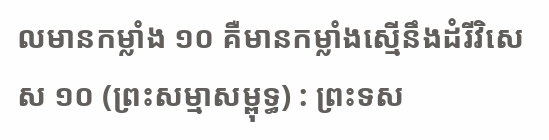លមានកម្លាំង ១០ គឺមានកម្លាំងស្មើនឹងដំរីវិសេស ១០ (ព្រះសម្មាសម្ពុទ្ធ) : ព្រះទស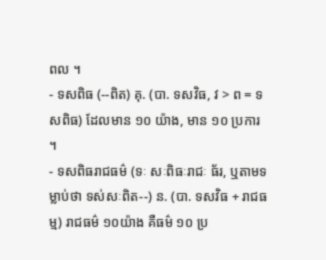ពល ។
- ទសពិធ (--ពិត) គុ. (បា. ទសវិធ, វ > ព = ទសពិធ) ដែលមាន ១០ យ៉ាង, មាន ១០ ប្រការ ។
- ទសពិធរាជធម៌ (ទៈ សៈពិធៈរាជៈ ធ័រ, ឬតាមទម្លាប់ថា ទស់សៈពិត--) ន. (បា. ទសវិធ + រាជធម្ម) រាជធម៌ ១០យ៉ាង គឺធម៌ ១០ ប្រ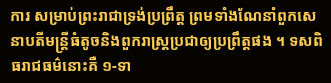ការ សម្រាប់ព្រះរាជាទ្រង់ប្រព្រឹត្ត ព្រមទាំងណែនាំពួកសេនាបតីមន្ត្រីធំតូចនិងពួករាស្ត្រប្រជាឲ្យប្រព្រឹត្តផង ។ ទសពិធរាជធម៌នោះគឺ ១-ទា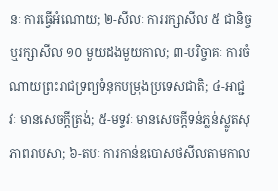នៈ ការធ្វើអំណោយ; ២-សីលៈ ការរក្សាសីល ៥ ជានិច្ច ឬរក្សាសីល ១០ មួយដងមួយកាល; ៣-បរិច្ចាគៈ ការចំណាយព្រះរាជទ្រព្យទំនុកបម្រុងប្រទេសជាតិ; ៤-អាជ្ជវៈ មានសេចក្ដីត្រង់; ៥-មទ្ទវៈ មានសេចក្ដីទន់ភ្លន់ស្លូតសុភាពរាបសា; ៦-តបៈ ការកាន់ឧបោសថសីលតាមកាល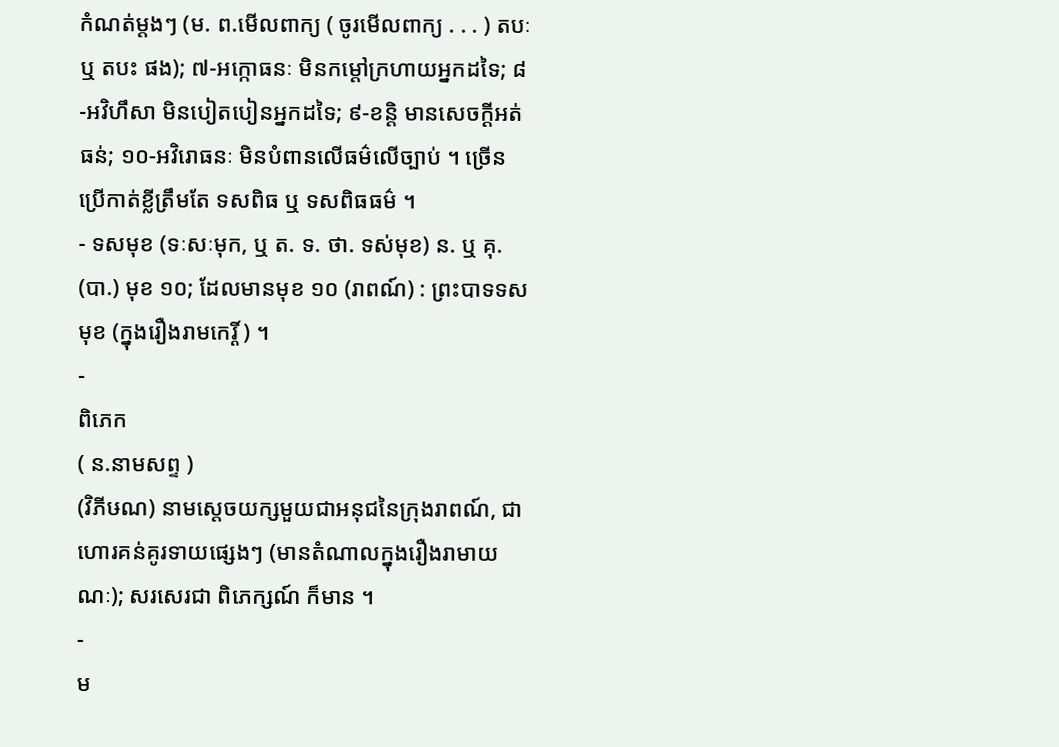កំណត់ម្ដងៗ (ម. ព.មើលពាក្យ ( ចូរមើលពាក្យ . . . ) តបៈ ឬ តបះ ផង); ៧-អក្កោធនៈ មិនកម្ដៅក្រហាយអ្នកដទៃ; ៨-អវិហឹសា មិនបៀតបៀនអ្នកដទៃ; ៩-ខន្តិ មានសេចក្ដីអត់ធន់; ១០-អវិរោធនៈ មិនបំពានលើធម៌លើច្បាប់ ។ ច្រើនប្រើកាត់ខ្លីត្រឹមតែ ទសពិធ ឬ ទសពិធធម៌ ។
- ទសមុខ (ទៈសៈមុក, ឬ ត. ទ. ថា. ទស់មុខ) ន. ឬ គុ. (បា.) មុខ ១០; ដែលមានមុខ ១០ (រាពណ៍) : ព្រះបាទទសមុខ (ក្នុងរឿងរាមកេរ្តិ៍ ) ។
-
ពិភេក
( ន.នាមសព្ទ )
(វិភីឞណ) នាមស្ដេចយក្សមួយជាអនុជនៃក្រុងរាពណ៍, ជាហោរគន់គូរទាយផ្សេងៗ (មានតំណាលក្នុងរឿងរាមាយណៈ); សរសេរជា ពិភេក្សណ៍ ក៏មាន ។
-
ម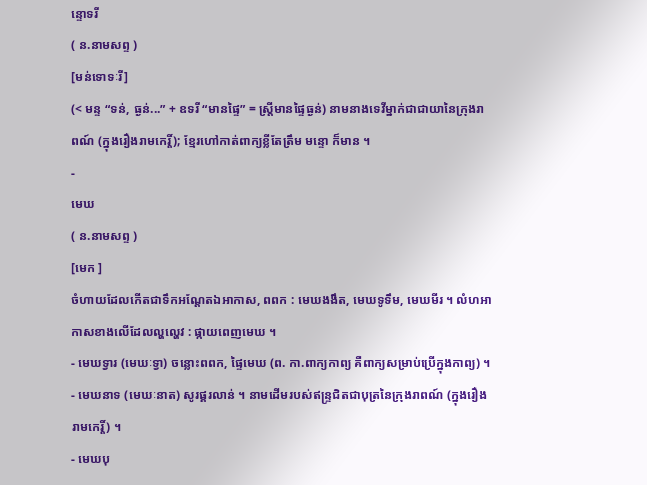ន្ទោទរី
( ន.នាមសព្ទ )
[មន់ទោទៈរី]
(< មន្ទ “ទន់, ធ្ងន់...” + ឧទរី “មានផ្ទៃ” = ស្ត្រីមានផ្ទៃធ្ងន់) នាមនាងទេវីម្នាក់ជាជាយានៃក្រុងរាពណ៍ (ក្នុងរឿងរាមកេរ្តិ៍); ខ្មែរហៅកាត់ពាក្យខ្លីតែត្រឹម មន្ទោ ក៏មាន ។
-
មេឃ
( ន.នាមសព្ទ )
[មេក ]
ចំហាយដែលកើតជាទឹកអណ្ដែតឯអាកាស, ពពក : មេឃងងឹត, មេឃទូទឹម, មេឃមីរ ។ លំហអាកាសខាងលើដែលល្ហល្ហេវ : ផ្កាយពេញមេឃ ។
- មេឃទ្វារ (មេឃៈទ្វា) ចន្លោះពពក, ផ្ទៃមេឃ (ព. កា.ពាក្យកាព្យ គឺពាក្យសម្រាប់ប្រើក្នុងកាព្យ) ។
- មេឃនាទ (មេឃៈនាត) សូរផ្គរលាន់ ។ នាមដើមរបស់ឥន្រ្ទជិតជាបុត្រនៃក្រុងរាពណ៍ (ក្នុងរឿងរាមកេរ្តិ៍) ។
- មេឃបុ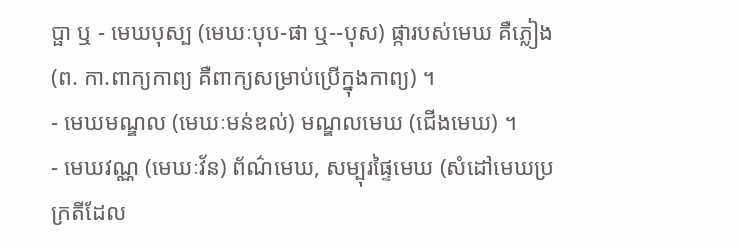ប្ផា ឬ - មេឃបុស្ប (មេឃៈបុប-ផា ឬ--បុស) ផ្ការបស់មេឃ គឺភ្លៀង (ព. កា.ពាក្យកាព្យ គឺពាក្យសម្រាប់ប្រើក្នុងកាព្យ) ។
- មេឃមណ្ឌល (មេឃៈមន់ឌល់) មណ្ឌលមេឃ (ជើងមេឃ) ។
- មេឃវណ្ណ (មេឃៈវ័ន) ព័ណ៌មេឃ, សម្បុរផ្ទៃមេឃ (សំដៅមេឃប្រក្រតីដែល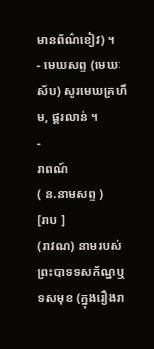មានព័ណ៌ខៀវ) ។
- មេឃសព្ទ (មេឃៈស័ប) សូរមេឃគ្រហឹម, ផ្គរលាន់ ។
-
រាពណ៍
( ន.នាមសព្ទ )
[រាប ]
(រាវណ) នាមរបស់ព្រះបាទទសក័ណ្ឋឬទសមុខ (ក្នុងរឿងរា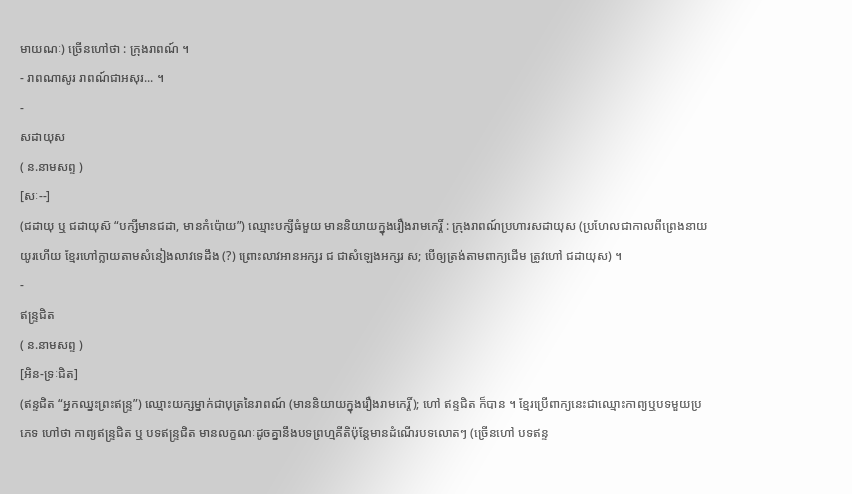មាយណៈ) ច្រើនហៅថា : ក្រុងរាពណ៍ ។
- រាពណាសូរ រាពណ៍ជាអសុរ... ។
-
សដាយុស
( ន.នាមសព្ទ )
[សៈ--]
(ជដាយុ ឬ ជដាយុស៑ “បក្សីមានជដា, មានកំប៉ោយ”) ឈ្មោះបក្សីធំមួយ មាននិយាយក្នុងរឿងរាមកេរ្តិ៍ : ក្រុងរាពណ៍ប្រហារសដាយុស (ប្រហែលជាកាលពីព្រេងនាយយូរហើយ ខ្មែរហៅក្លាយតាមសំនៀងលាវទេដឹង (?) ព្រោះលាវអានអក្សរ ជ ជាសំឡេងអក្សរ ស; បើឲ្យត្រង់តាមពាក្យដើម ត្រូវហៅ ជដាយុស) ។
-
ឥន្រ្ទជិត
( ន.នាមសព្ទ )
[អិន-ទ្រៈជិត]
(ឥន្ទជិត “អ្នកឈ្នះព្រះឥន្រ្ទ”) ឈ្មោះយក្សម្នាក់ជាបុត្រនៃរាពណ៍ (មាននិយាយក្នុងរឿងរាមកេរ្តិ៍); ហៅ ឥន្ទជិត ក៏បាន ។ ខ្មែរប្រើពាក្យនេះជាឈ្មោះកាព្យឬបទមួយប្រភេទ ហៅថា កាព្យឥន្រ្ទជិត ឬ បទឥន្រ្ទជិត មានលក្ខណៈដូចគ្នានឹងបទព្រហ្មគីតិប៉ុន្តែមានដំណើរបទលោតៗ (ច្រើនហៅ បទឥន្ទ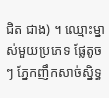ជិត ជាង) ។ ឈ្មោះម្នាស់មួយប្រភេទ ផ្លែតូចៗ ភ្នែកញឹកសាច់ស្និទ្ធ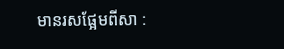មានរសផ្អែមពីសា :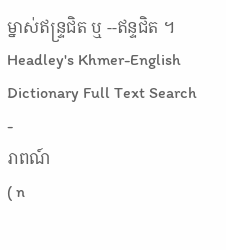ម្នាស់ឥន្រ្ទជិត ឬ --ឥន្ទជិត ។
Headley's Khmer-English Dictionary Full Text Search
-
រាពណ៍
( n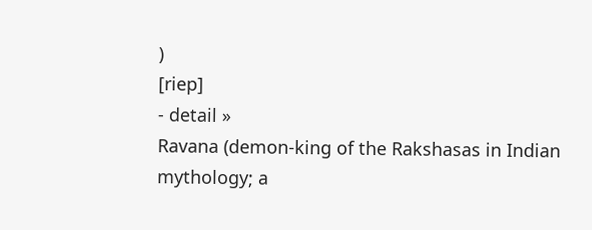)
[riep]
- detail »
Ravana (demon-king of the Rakshasas in Indian mythology; a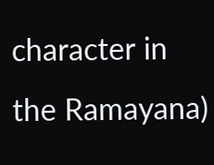character in the Ramayana)